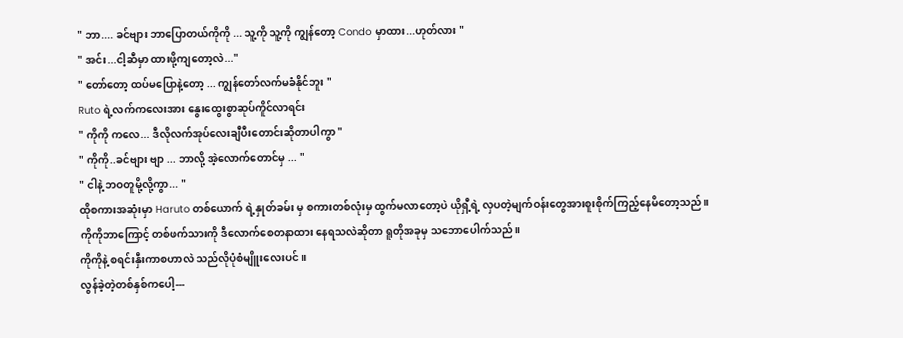" ဘာ.... ခင်ဗျား ဘာပြောတယ်ကိုကို ... သူ့ကို သူ့ကို ကျွန်တော့ Condo မှာထား...ဟုတ်လား "
" အင်း...ငါ့ဆီမှာ ထားဖို့ကျတော့လဲ..."
" တော်တော့ ထပ်မပြောနဲ့တော့ ... ကျွန်တော်လက်မခံနိုင်ဘူး "
Ruto ရဲ့လက်ကလေးအား နွေးထွေးစွာဆုပ်ကိူင်လာရင်း
" ကိုကို ကလေ... ဒီလိုလက်အုပ်လေးချီပီးတောင်းဆိုတာပါကွာ "
" ကိုကို..ခင်ဗျား ဗျာ ... ဘာလို့ အဲ့လောက်တောင်မှ ... "
" ငါနဲ့ ဘဝတူမို့လို့ကွာ... "
ထိုစကားအဆုံးမှာ Haruto တစ်ယောက် ရဲ့နှုတ်ခမ်း မှ စကားတစ်လုံးမှ ထွက်မလာတော့ပဲ ယိုရှီ့ရဲ့ လှပတဲ့မျက်ဝန်းတွေအားစူးစိုက်ကြည့်နေမိတော့သည်။
ကိုကိုဘာကြောင့် တစ်ဖက်သားကို ဒီလောက်စေတနာထား နေရသလဲဆိုတာ ရူတိုအခုမှ သဘောပေါက်သည်။
ကိုကိုနဲ့ စရင်းနှီးကာစဟာလဲ သည်လိုပုံစံမျိူးလေးပင် ။
လွန်ခဲ့တဲ့တစ်နှစ်ကပေါ့---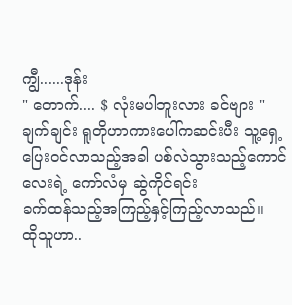ကျွီ......ဒုန်း
" တောက်.... $ လုံးမပါဘူးလား ခင်ဗျား "
ချက်ချင်း ရူတိုဟာကားပေါ်ကဆင်းပီး သူ့ရှေ့ပြေးဝင်လာသည့်အခါ ပစ်လဲသွားသည့်ကောင်လေးရဲ့ ကော်လံမှ ဆွဲကိုင်ရင်း
ခက်ထန်သည့်အကြည့်နှင့်ကြည့်လာသည်။
ထိုသူဟာ..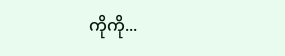ကိုကို...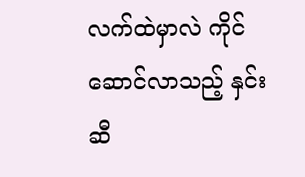လက်ထဲမှာလဲ ကိုင်ဆောင်လာသည့် နှင်းဆီ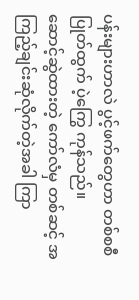ပန်းများဟာလဲ ပွင့်ဖက်တွေဟာ တစ်စစီ ပြုတ်ထွက် ပဲ့ကြွေ ကုန်သည်။
ဆောင့်ဆွဲထားတဲ့ ကော်လံမှ တစ်ဆင့် အကြည့်ချင်းဆုံလိုက်တဲ့အခါ ကြာ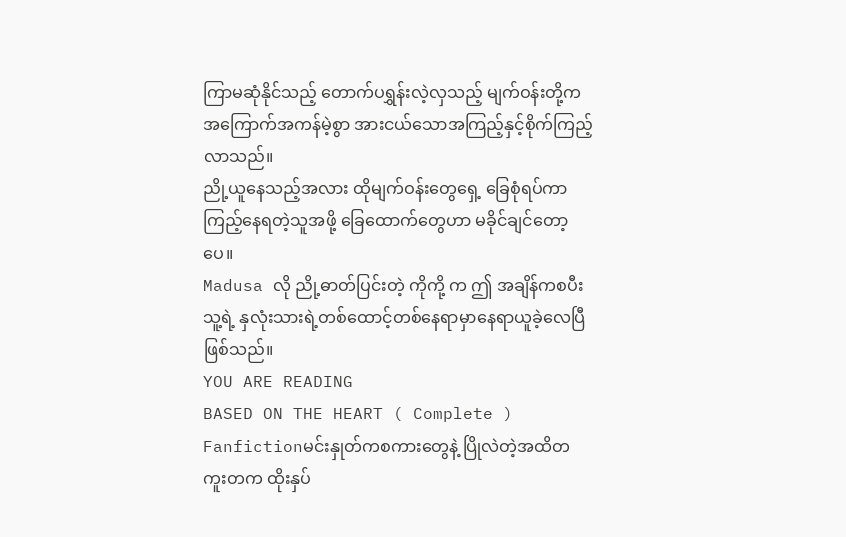ကြာမဆုံနိုင်သည့် တောက်ပရွှန်းလဲ့လှသည့် မျက်ဝန်းတို့က အကြောက်အကန်မဲ့စွာ အားငယ်သောအကြည့်နှင့်စိုက်ကြည့်လာသည်။
ညို့ယူနေသည့်အလား ထိုမျက်ဝန်းတွေရှေ့ ခြေစုံရပ်ကာ ကြည့်နေရတဲ့သူအဖို့ ခြေထောက်တွေဟာ မခိုင်ချင်တော့ပေ။
Madusa လို ညို့ဓာတ်ပြင်းတဲ့ ကိုကို့ က ဤ အချိန်ကစပီး သူ့ရဲ့ နှလုံးသားရဲ့တစ်ထောင့်တစ်နေရာမှာနေရာယူခဲ့လေပြီ ဖြစ်သည်။
YOU ARE READING
BASED ON THE HEART ( Complete )
Fanfictionမင်းနှုတ်ကစကားတွေနဲ့ ပြိုလဲတဲ့အထိတကူးတက ထိုးနှပ်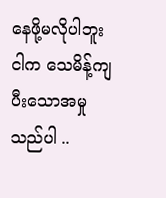နေဖို့မလိုပါဘူး ငါက သေမိန့်ကျပီးသောအမှုသည်ပါ ..